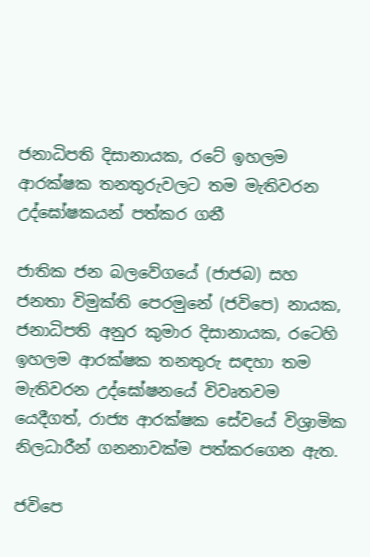ජනාධිපති දිසානායක, රටේ ඉහලම ආරක්ෂක තනතුරුවලට තම මැතිවරන උද්ඝෝෂකයන් පත්කර ගනී

ජාතික ජන බලවේගයේ (ජාජබ) සහ ජනතා විමුක්ති පෙරමුනේ (ජවිපෙ) නායක, ජනාධිපති අනුර කුමාර දිසානායක, රටෙහි ඉහලම ආරක්ෂක තනතුරු සඳහා තම මැතිවරන උද්ඝෝෂනයේ විවෘතවම යෙදීගත්, රාජ්‍ය ආරක්ෂක සේවයේ විශ්‍රාමික නිලධාරීන් ගනනාවක්ම පත්කරගෙන ඇත.

ජවිපෙ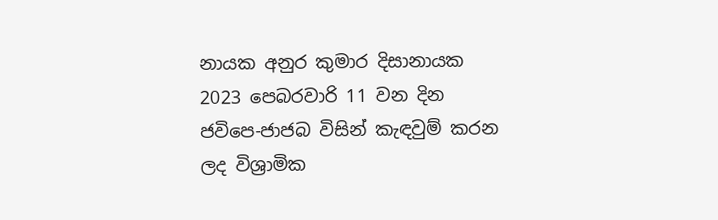නායක අනුර කුමාර දිසානායක 2023 පෙබරවාරි 11 වන දින ජවිපෙ-ජාජබ විසින් කැඳවුම් කරන ලද විශ්‍රාමික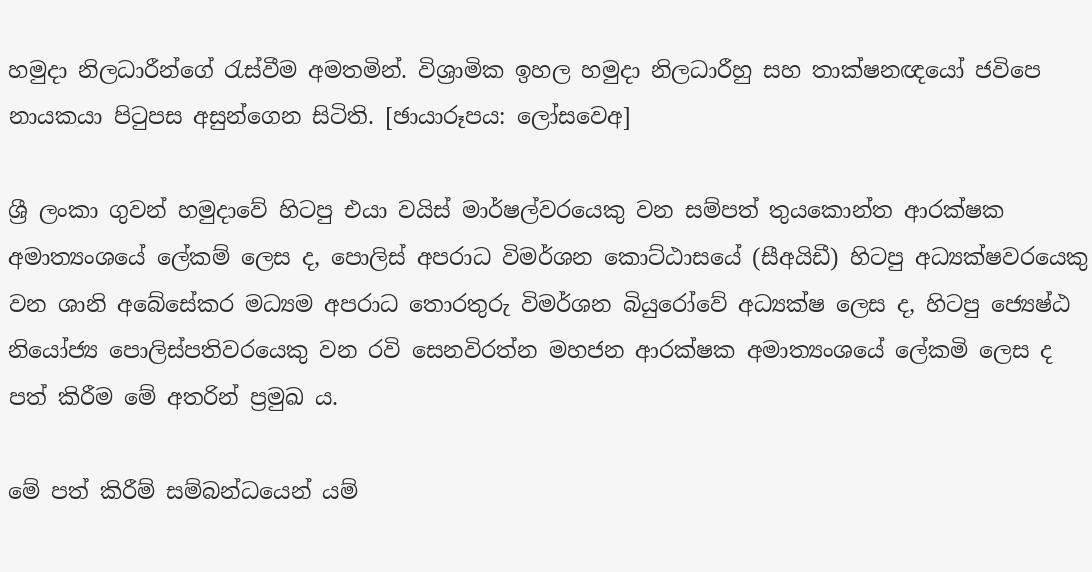හමුදා නිලධාරීන්ගේ රැස්වීම අමතමින්. විශ්‍රාමික ඉහල හමුදා නිලධාරීහු සහ තාක්ෂනඥයෝ ජවිපෙ නායකයා පිටුපස අසුන්ගෙන සිටිති. [ඡායාරූපය: ලෝසවෙඅ]

ශ්‍රී ලංකා ගුවන් හමුදාවේ හිටපු එයා වයිස් මාර්ෂල්වරයෙකු වන සම්පත් තුයකොන්ත ආරක්ෂක අමාත්‍යංශයේ ලේකම් ලෙස ද, පොලිස් අපරාධ විමර්ශන කොට්ඨාසයේ (සීඅයිඩී) හිටපු අධ්‍යක්ෂවරයෙකු වන ශානි අබේසේකර මධ්‍යම අපරාධ තොරතුරු විමර්ශන බියුරෝවේ අධ්‍යක්ෂ ලෙස ද, හිටපු ජ්‍යෙෂ්ඨ නියෝජ්‍ය පොලිස්පතිවරයෙකු වන රවි සෙනවිරත්න මහජන ආරක්ෂක අමාත්‍යංශයේ ලේකමි ලෙස ද පත් කිරීම මේ අතරින් ප්‍රමුඛ ය.

මේ පත් කිරීම් සම්බන්ධයෙන් යම්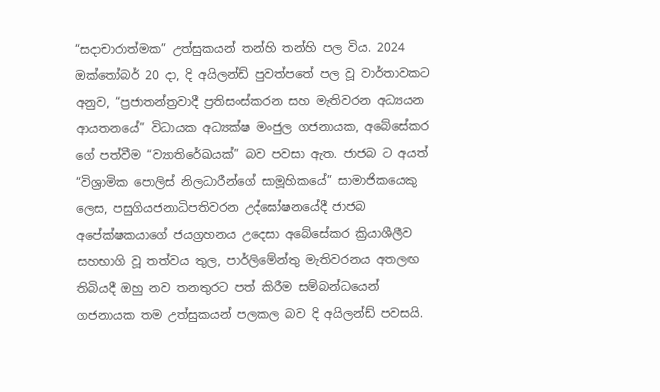“සදාචාරාත්මක” උත්සුකයන් තන්හි තන්හි පල විය. 2024 ඔක්තෝබර් 20 දා, දි අයිලන්ඩ් පුවත්පතේ පල වූ වාර්තාවකට අනුව, “ප්‍රජාතන්ත්‍රවාදී ප්‍රතිසංස්කරන සහ මැතිවරන අධ්‍යයන ආයතනයේ” විධායක අධ්‍යක්ෂ මංජුල ගජනායක, අබේසේකර ගේ පත්වීම “ව්‍යාතිරේඛයක්” බව පවසා ඇත. ජාජබ ට අයත් “විශ්‍රාමික පොලිස් නිලධාරීන්ගේ සාමූහිකයේ” සාමාජිකයෙකු ලෙස, පසුගියජනාධිපතිවරන උද්ඝෝෂනයේදී ජාජබ අපේක්ෂකයාගේ ජයග්‍රහනය උදෙසා අබේසේකර ක්‍රියාශීලීව සහභාගි වූ තත්වය තුල, පාර්ලිමේන්තු මැතිවරනය අතලඟ තිබියදී ඔහු නව තනතුරට පත් කිරීම සම්බන්ධයෙන් ගජනායක තම උත්සුකයන් පලකල බව දි අයිලන්ඩ් පවසයි.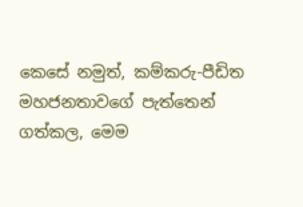කෙසේ නමුත්, කම්කරු-පීඩිත මහජනතාවගේ පැත්තෙන් ගත්කල, මෙම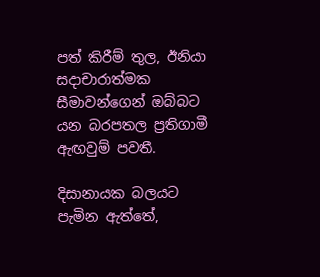පත් කිරීම් තුල, ඊනියා සදාචාරාත්මක සීමාවන්ගෙන් ඔබ්බට යන බරපතල ප්‍රතිගාමී ඇඟවුම් පවතී.

දිසානායක බලයට පැමින ඇත්තේ,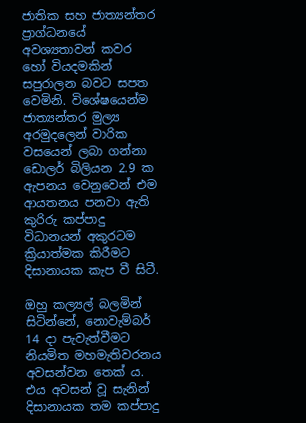ජාතික සහ ජාත්‍යන්තර ප්‍රාග්ධනයේ අවශ්‍යතාවන් කවර හෝ වියදමකින් සපුරාලන බවට සපත වෙමිනි. විශේෂයෙන්ම ජාත්‍යන්තර මුල්‍ය අරමුදලෙන් වාරික වසයෙන් ලබා ගන්නා ඩොලර් බිලියන 2.9 ක ඇපනය වෙනුවෙන් එම ආයතනය පනවා ඇති කුරිරු කප්පාදු විධානයන් අකුරටම ක්‍රියාත්මක කිරීමට දිසානායක කැප වී සිටී.

ඔහු කල්‍යල් බලමින් සිටින්නේ, නොවැම්බර් 14 දා පැවැත්වීමට නියමිත මහමැතිවරනය අවසන්වන තෙක්‍ ය. එය අවසන් වූ සැනින් දිසානායක තම කප්පාදු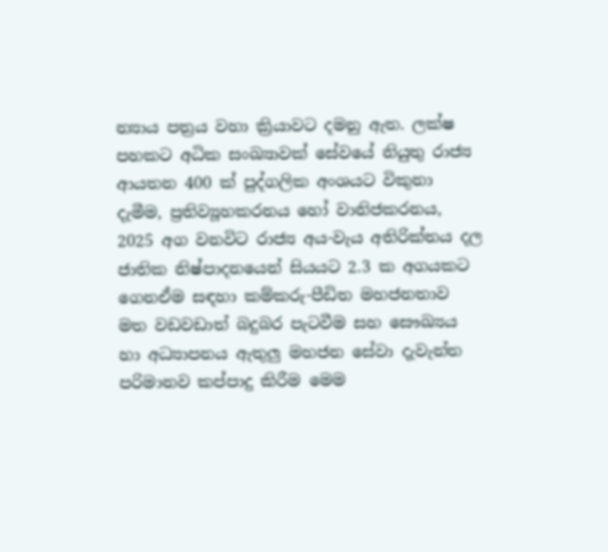න්‍යාය පත්‍රය වහා ක්‍රියාවට දමනු ඇත. ලක්ෂ පහකට අධික සංඛ්‍යාවක් සේවයේ නියුතු රාජ්‍ය ආයතන 400 ක් පුද්ගලික අංශයට විකුනා දැමීම, ප්‍රතිව්‍යූහකරනය හෝ වානිජකරනය, 2025 අග වනවිට රාජ්‍ය අය-වැය අතිරික්තය දල ජාතික නිෂ්පාදනයෙන් සියයට 2.3 ක අගයකට ගෙනඒම සඳහා කම්කරු-පීඩිත මහජනතාව මත වඩවඩාත් බදුබර පැටවීම සහ සෞඛ්‍යය හා අධ්‍යාපනය ඇතුලු මහජන සේවා දැවැන්ත පරිමානව කප්පාදු කිරීම මෙම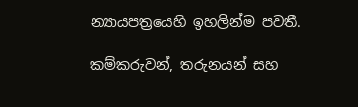න්‍යායපත්‍රයෙහි ඉහලින්ම පවතී.

කම්කරුවන්, තරුනයන් සහ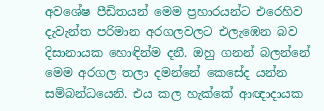අවශේෂ පීඩිතයන් මෙම ප්‍රහාරයන්ට එරෙහිව දැවැන්ත පරිමාන අරගලවලට එලැඹෙන බව දිසානායක හොඳින්ම දනී. ඔහු ගනන් බලන්නේ මෙම අරගල තලා දමන්නේ කෙසේද යන්න සම්බන්ධයෙනි. එය කල හැක්කේ ආඥාදායක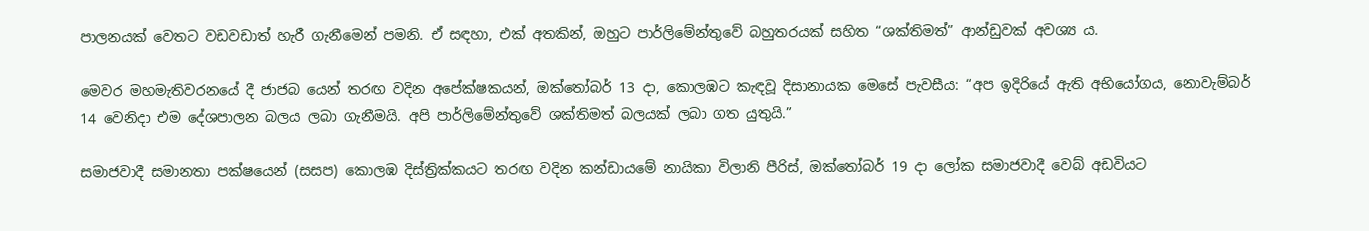පාලනයක් වෙතට වඩවඩාත් හැරී ගැනීමෙන් පමනි. ඒ සඳහා, එක් අතකින්, ඔහුට පාර්ලිමේන්තුවේ බහුතරයක් සහිත “ශක්තිමත්” ආන්ඩුවක් අවශ්‍ය ය.

මෙවර මහමැතිවරනයේ දී ජාජබ යෙන් තරඟ වදින අපේක්ෂකයන්, ඔක්තෝබර් 13 දා, කොලඹට කැඳවූ දිසානායක මෙසේ පැවසීය: “අප ඉදිරියේ ඇති අභියෝගය, නොවැම්බර් 14 වෙනිදා එම දේශපාලන බලය ලබා ගැනීමයි. අපි පාර්ලිමේන්තුවේ ශක්තිමත් බලයක් ලබා ගත යුතුයි.”

සමාජවාදී සමානතා පක්ෂයෙන් (සසප) කොලඹ දිස්ත්‍රික්කයට තරඟ වදින කන්ඩායමේ නායිකා විලානි පීරිස්, ඔක්තෝබර් 19 දා ලෝක සමාජවාදී වෙබ් අඩවියට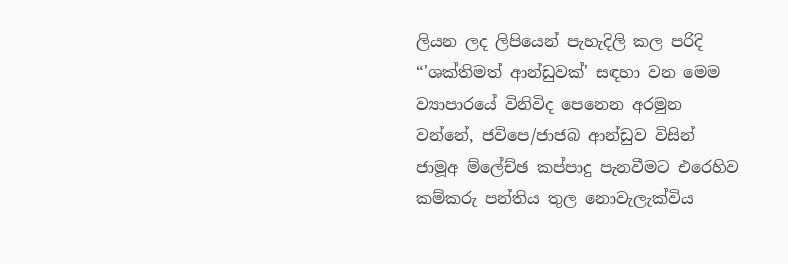ලියන ලද ලිපියෙන් පැහැදිලි කල පරිදි “'ශක්තිමත් ආන්ඩුවක්' සඳහා වන මෙම ව්‍යාපාරයේ විනිවිද පෙනෙන අරමුන වන්නේ, ජවිපෙ/ජාජබ ආන්ඩුව විසින් ජාමූඅ ම්ලේච්ඡ කප්පාදු පැනවීමට එරෙහිව කම්කරු පන්තිය තුල නොවැලැක්විය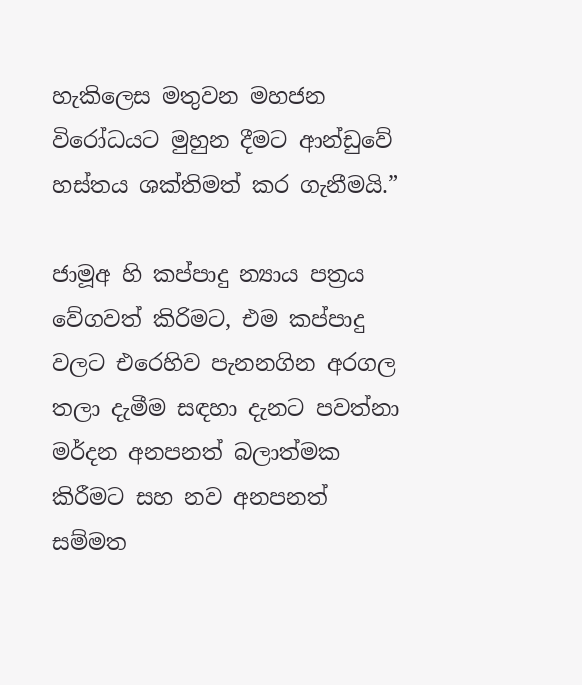හැකිලෙස මතුවන මහජන විරෝධයට මුහුන දීමට ආන්ඩුවේ හස්තය ශක්තිමත් කර ගැනීමයි.”

ජාමූඅ හි කප්පාදු න්‍යාය පත්‍රය වේගවත් කිරිමට, එම කප්පාදු වලට එරෙහිව පැනනගින අරගල තලා දැමීම සඳහා දැනට පවත්නා මර්දන අනපනත් බලාත්මක කිරීමට සහ නව අනපනත් සම්මත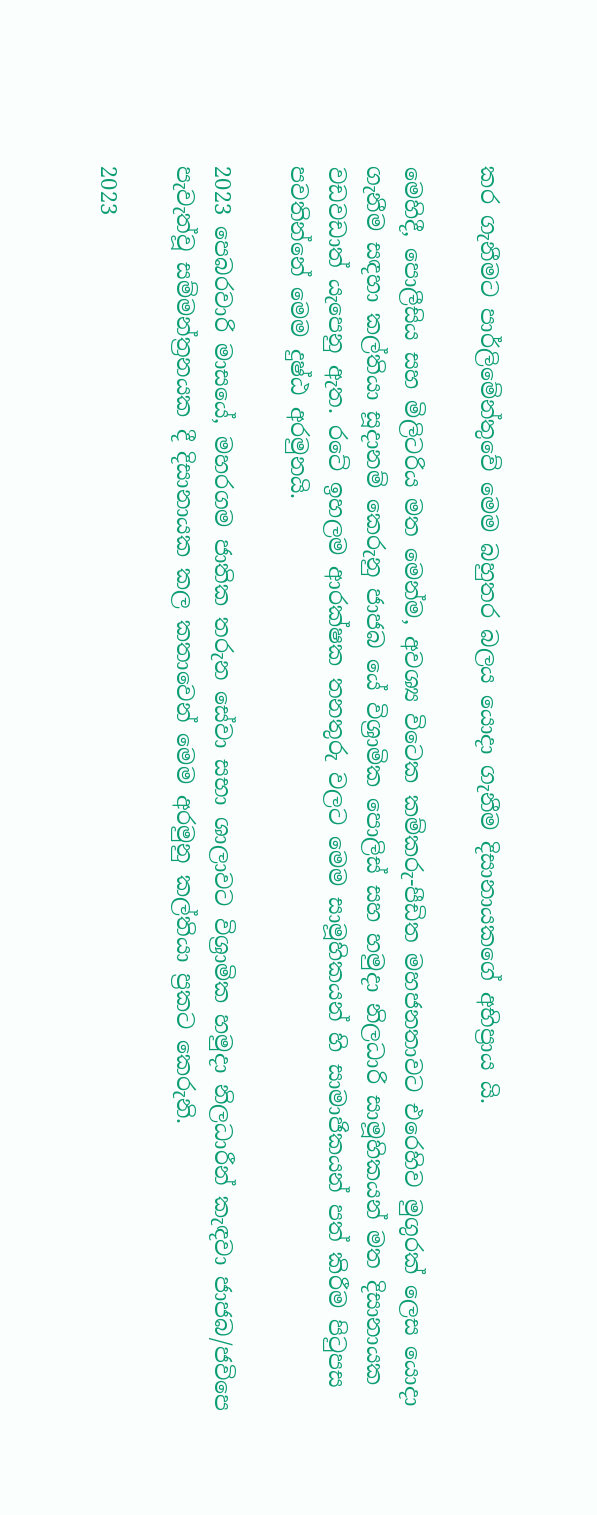කර ගැනීමට පාර්ලිමේන්තුවේ මෙම බහුතර බලය යොදා ගැනීම දිසානායකගේ අභිප්‍රාය යි.

මෙහිදී, පොලීසිය සහ මිලිටරිය මත මෙන්ම, අවශ්‍ය විටෙක කම්කරු-පීඩිත මහජනතාවට එරෙහිව මුගුරක් ලෙස යොදා ගැනීම සඳහා කල්තියා සූදානම් කෙරුනු ජාජබ යේ විශ්‍රාමික පොලිස් සහ හමුදා නිලධාරි සාමූහිකයන් මත දිසානායක වඩවඩාත් යැපෙනු ඇත. රටේ ඉහලම ආරක්ෂක තනතුරු වලට මෙම සාමූහිකයන් හි සාමාජිකයන් පත් කිරීම පිටුපස පවතින්නේ මෙම දුෂ්ඨ අරමුනයි.

2023 පෙබරවාරි මාසයේ, මහරගම ජාතික තරුන සේවා සභා ශාලාවට විශ්‍රාමික හමුදා නිලධාරීන් කැඳවා ජාජබ/ජවිපෙ පැවැත්වූ සම්මන්ත්‍රනයක දී දිසානායක කල කතාවෙන් මෙම අරමුනු කල්තියා ප්‍රකට කෙරුනි.

2023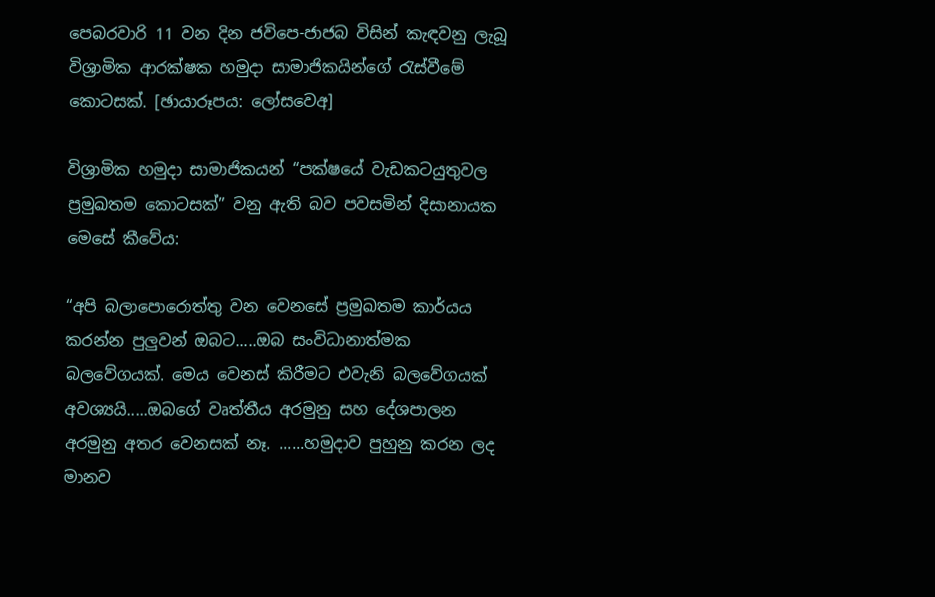පෙබරවාරි 11 වන දින ජවිපෙ-ජාජබ විසින් කැඳවනු ලැබූ විශ්‍රාමික ආරක්ෂක හමුදා සාමාජිකයින්ගේ රැස්වීමේ කොටසක්. [ඡායාරූපය: ලෝසවෙඅ]

විශ්‍රාමික හමුදා සාමාජිකයන් “පක්ෂයේ වැඩකටයුතුවල ප්‍රමුඛතම කොටසක්” වනු ඇති බව පවසමින් දිසානායක මෙසේ කීවේය:

“අපි බලාපොරොත්තු වන වෙනසේ ප්‍රමුඛතම කාර්යය කරන්න පුලුවන් ඔබට.....ඔබ සංවිධානාත්මක බලවේගයක්. මෙය වෙනස් කිරීමට එවැනි බලවේගයක් අවශ්‍යයි.....ඔබගේ වෘත්තීය අරමුනු සහ දේශපාලන අරමුනු අතර වෙනසක් නෑ. ......හමුදාව පුහුනු කරන ලද මානව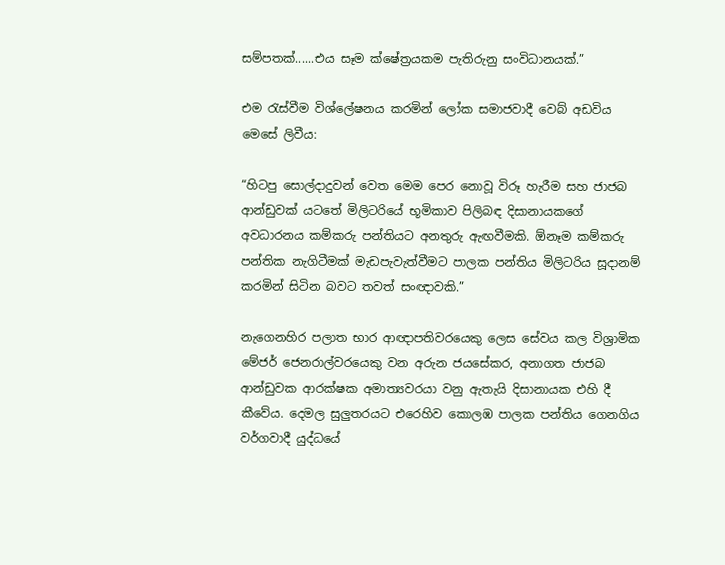සම්පතක්......එය සෑම ක්ෂේත්‍රයකම පැතිරුනු සංවිධානයක්.”

එම රැස්වීම විශ්ලේෂනය කරමින් ලෝක සමාජවාදී වෙබ් අඩවිය මෙසේ ලිවීය:

“හිටපු සොල්දාදුවන් වෙත මෙම පෙර නොවූ විරූ හැරීම සහ ජාජබ ආන්ඩුවක් යටතේ මිලිටරියේ භූමිකාව පිලිබඳ දිසානායකගේ අවධාරනය කම්කරු පන්තියට අනතුරු ඇඟවීමකි. ඕනෑම කම්කරු පන්තික නැගිටීමක් මැඩපැවැත්වීමට පාලක පන්තිය මිලිටරිය සූදානම් කරමින් සිටින බවට තවත් සංඥාවකි.”

නැගෙනහිර පලාත භාර ආඥාපතිවරයෙකු ලෙස සේවය කල විශ්‍රාමික මේජර් ජෙනරාල්වරයෙකු වන අරුන ජයසේකර, අනාගත ජාජබ ආන්ඩුවක ආරක්ෂක අමාත්‍යවරයා වනු ඇතැයි දිසානායක එහි දී කීවේය. දෙමල සුලුතරයට එරෙහිව කොලඹ පාලක පන්තිය ගෙනගිය වර්ගවාදී යුද්ධයේ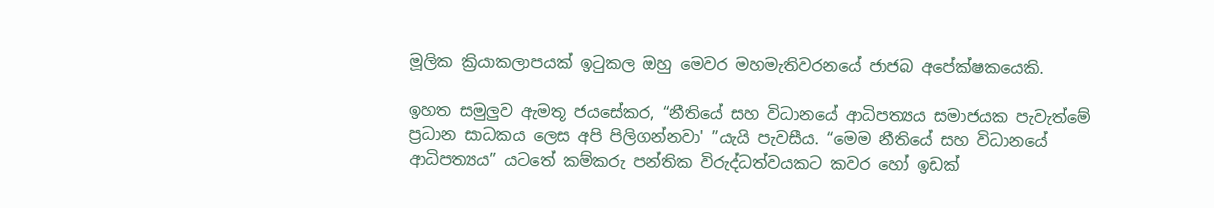මූලික ක්‍රියාකලාපයක් ඉටුකල ඔහු මෙවර මහමැතිවරනයේ ජාජබ අපේක්ෂකයෙකි.

ඉහත සමුලුව ඇමතූ ජයසේකර, “නීතියේ සහ විධානයේ ආධිපත්‍යය සමාජයක පැවැත්මේ ප්‍රධාන සාධකය ලෙස අපි පිලිගන්නවා' ”යැයි පැවසීය. “මෙම නීතියේ සහ විධානයේ ආධිපත්‍යය” යටතේ කම්කරු පන්තික විරුද්ධත්වයකට කවර හෝ ඉඩක්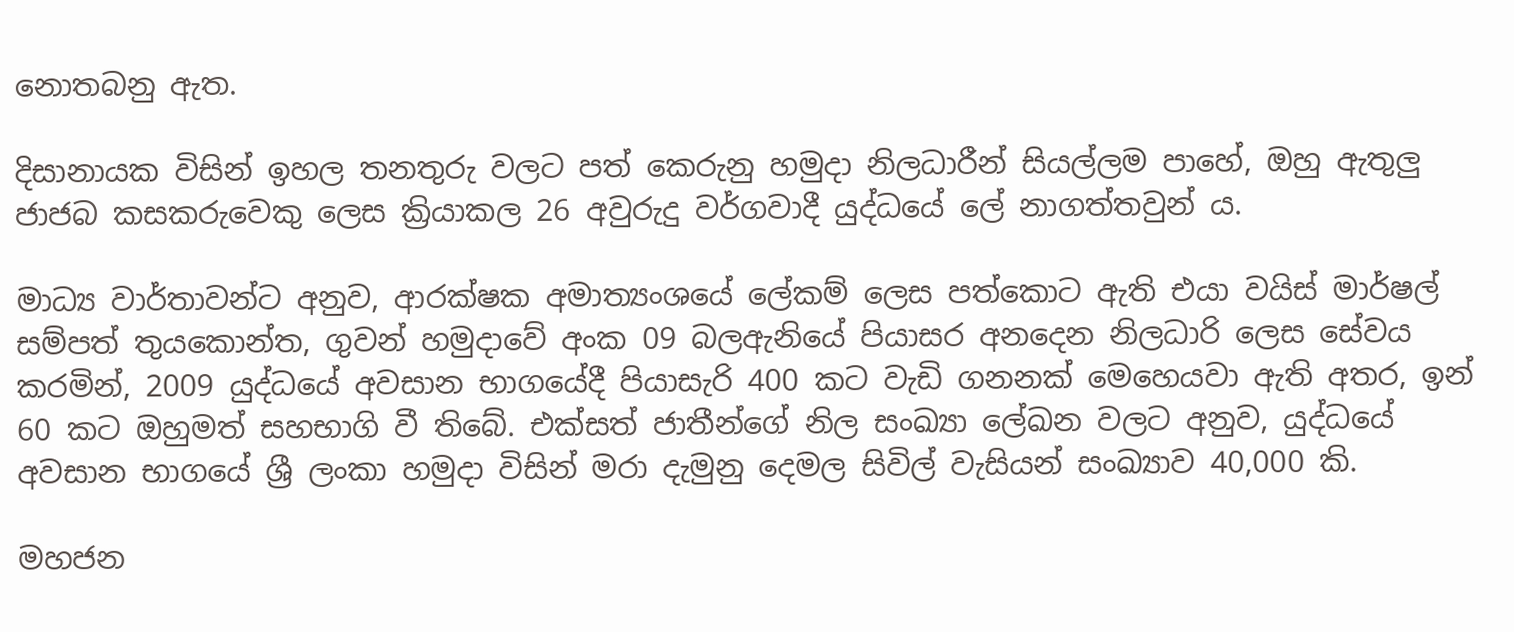නොතබනු ඇත.

දිසානායක විසින් ඉහල තනතුරු වලට පත් කෙරුනු හමුදා නිලධාරීන් සියල්ලම පාහේ, ඔහු ඇතුලු ජාජබ කසකරුවෙකු ලෙස ක්‍රියාකල 26 අවුරුදු වර්ගවාදී යුද්ධයේ ලේ නාගත්තවුන් ය.

මාධ්‍ය වාර්තාවන්ට අනුව, ආරක්ෂක අමාත්‍යංශයේ ලේකම් ලෙස පත්කොට ඇති එයා වයිස් මාර්ෂල් සම්පත් තුයකොන්ත, ගුවන් හමුදාවේ අංක 09 බලඇනියේ පියාසර අනදෙන නිලධාරි ලෙස සේවය කරමින්, 2009 යුද්ධයේ අවසාන භාගයේදී පියාසැරි 400 කට වැඩි ගනනක් මෙහෙයවා ඇති අතර, ඉන් 60 කට ඔහුමත් සහභාගි වී තිබේ. එක්සත් ජාතීන්ගේ නිල සංඛ්‍යා ලේඛන වලට අනුව, යුද්ධයේ අවසාන භාගයේ ශ්‍රී ලංකා හමුදා විසින් මරා දැමුනු දෙමල සිවිල් වැසියන් සංඛ්‍යාව 40,000 කි.

මහජන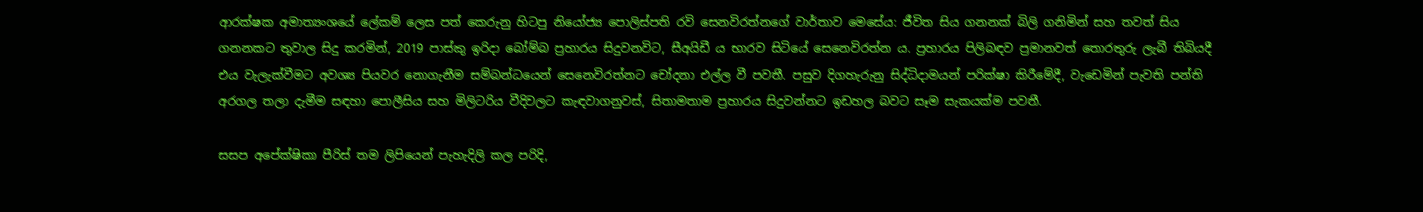ආරක්ෂක අමාත්‍යංශයේ ලේකම් ලෙස පත් කෙරුනු හිටපු නියෝජ්‍ය පොලිස්පති රවි සෙනවිරත්නගේ වාර්තාව මෙසේය: ජීවිත සිය ගනනක් බිලි ගනිමින් සහ තවත් සිය ගනනකට තුවාල සිදු කරමින්, 2019 පාස්කු ඉරිදා බෝම්බ ප්‍රහාරය සිදුවනවිට, සීඅයිඩී ය භාරව සිටියේ සෙනෙවිරත්න ය. ප්‍රහාරය පිලිබඳව ප්‍රමානවත් තොරතුරු ලැබී තිබියදී එය වැලැක්වීමට අවශ්‍ය පියවර නොගැනීම සම්බන්ධයෙන් සෙනෙවිරත්නට චෝදනා එල්ල වී පවතී. පසුව දිගහැරුනු සිද්ධිදාමයන් පරික්ෂා කිරීමේදී, වැඩෙමින් පැවති පන්ති අරගල තලා දැමීම සඳහා පොලීසිය සහ මිලිටරිය වීදිවලට කැඳවාගනුවස්, සිතාමතාම ප්‍රහාරය සිදුවන්නට ඉඩහල බවට සෑම සැකයක්ම පවතී.

සසප අපේක්ෂිකා පීරිස් තම ලිපියෙන් පැහැදිලි කල පරිදි,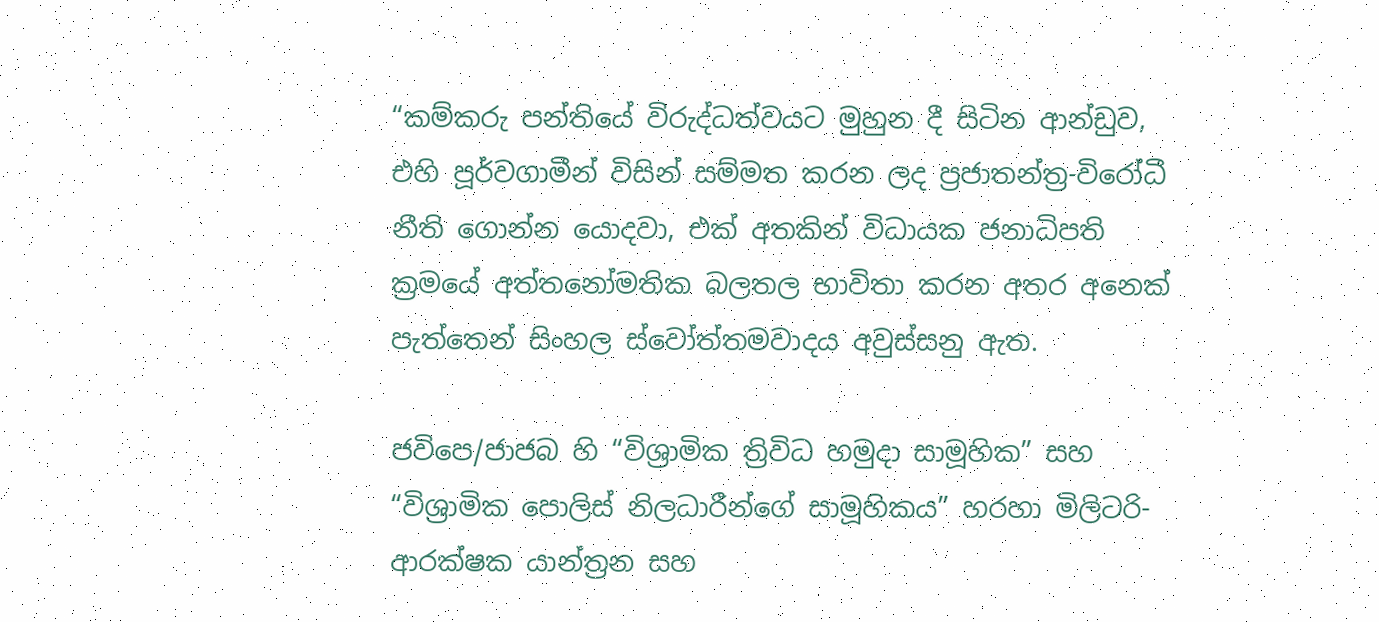“කම්කරු පන්තියේ විරුද්ධත්වයට මුහුන දී සිටින ආන්ඩුව, එහි පූර්වගාමීන් විසින් සම්මත කරන ලද ප්‍රජාතන්ත්‍ර-විරෝධී නීති ගොන්න යොදවා, එක් අතකින් විධායක ජනාධිපති ක්‍රමයේ අත්තනෝමතික බලතල භාවිතා කරන අතර අනෙක් පැත්තෙන් සිංහල ස්වෝත්තමවාදය අවුස්සනු ඇත.

ජවිපෙ/ජාජබ හි “විශ්‍රාමික ත්‍රිවිධ හමුදා සාමූහික” සහ “විශ්‍රාමික පොලිස් නිලධාරීන්ගේ සාමූහිකය” හරහා මිලිටරි-ආරක්ෂක යාන්ත්‍රන සහ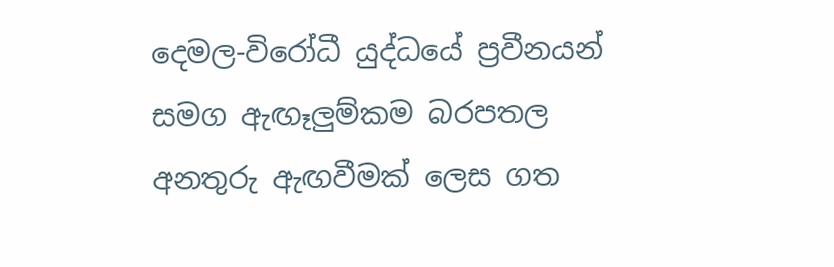දෙමල-විරෝධී යුද්ධයේ ප්‍රවීනයන් සමග ඇඟෑලුම්කම බරපතල අනතුරු ඇඟවීමක් ලෙස ගත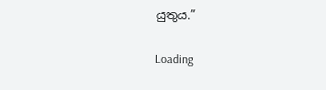යුතුය.”

Loading